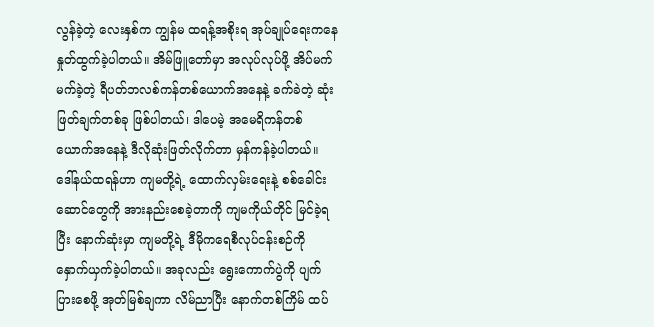လွန်ခဲ့တဲ့ လေးနှစ်က ကျွန်မ ထရန့်အစိုးရ အုပ်ချုပ်ရေးကနေ နှုတ်ထွက်ခဲ့ပါတယ်။ အိမ်ဖြူတော်မှာ အလုပ်လုပ်ဖို့ အိပ်မက်မက်ခဲ့တဲ့ ရီပတ်ဘလစ်ကန်တစ်ယောက်အနေနဲ့ ခက်ခဲတဲ့ ဆုံးဖြတ်ချက်တစ်ခု ဖြစ်ပါတယ်၊ ဒါပေမဲ့ အမေရိကန်တစ်ယောက်အနေနဲ့ ဒီလိုဆုံးဖြတ်လိုက်တာ မှန်ကန်ခဲ့ပါတယ်။ ဒေါ်နယ်ထရန်ဟာ ကျမတို့ရဲ့ ထောက်လှမ်းရေးနဲ့ စစ်ခေါင်းဆောင်တွေကို အားနည်းစေခဲ့တာကို ကျမကိုယ်တိုင် မြင်ခဲ့ရပြီး နောက်ဆုံးမှာ ကျမတို့ရဲ့ ဒီမိုကရေစီလုပ်ငန်းစဉ်ကို နှောက်ယှက်ခဲ့ပါတယ်။ အခုလည်း ရွေးကောက်ပွဲကို ပျက်ပြားစေဖို့ အုတ်မြစ်ချကာ လိမ်ညာပြီး နောက်တစ်ကြိမ် ထပ်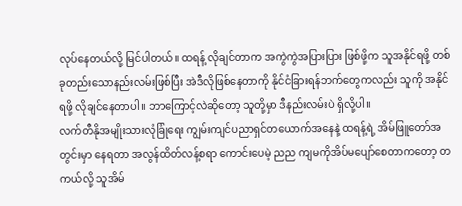လုပ်နေတယ်လို့ မြင်ပါတယ်။ ထရန့် လိုချင်တာက အကွဲကွဲအပြားပြား ဖြစ်ဖို့က သူအနိုင်ရဖို့ တစ်ခုတည်းသောနည်းလမ်းဖြစ်ပြီး အဲဒီလိုဖြစ်နေတာကို နိုင်ငံခြားရန်ဘက်တွေကလည်း သူကို အနိုင်ရဖို့ လိုချင်နေတာပါ။ ဘာကြောင့်လဲဆိုတော့ သူတို့မှာ ဒီနည်းလမ်းပဲ ရှိလို့ပါ။
လက်တီနိုအမျိုးသားလုံခြုံရေး ကျွမ်းကျင်ပညာရှင်တယောက်အနေနဲ့ ထရန့်ရဲ့ အိမ်ဖြူတော်အတွင်းမှာ နေရတာ အလွန်ထိတ်လန့်စရာ ကောင်းပေမဲ့ ညည ကျမကိုအိပ်မပျော်စေတာကတော့ တကယ်လို့ သူအိမ်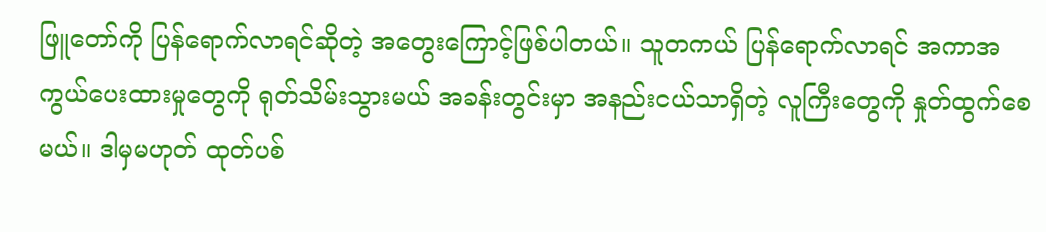ဖြူတော်ကို ပြန်ရောက်လာရင်ဆိုတဲ့ အတွေးကြောင့်ဖြစ်ပါတယ်။ သူတကယ် ပြန်ရောက်လာရင် အကာအကွယ်ပေးထားမှုတွေကို ရုတ်သိမ်းသွားမယ် အခန်းတွင်းမှာ အနည်းငယ်သာရှိတဲ့ လူကြီးတွေကို နှုတ်ထွက်စေမယ်။ ဒါမှမဟုတ် ထုတ်ပစ်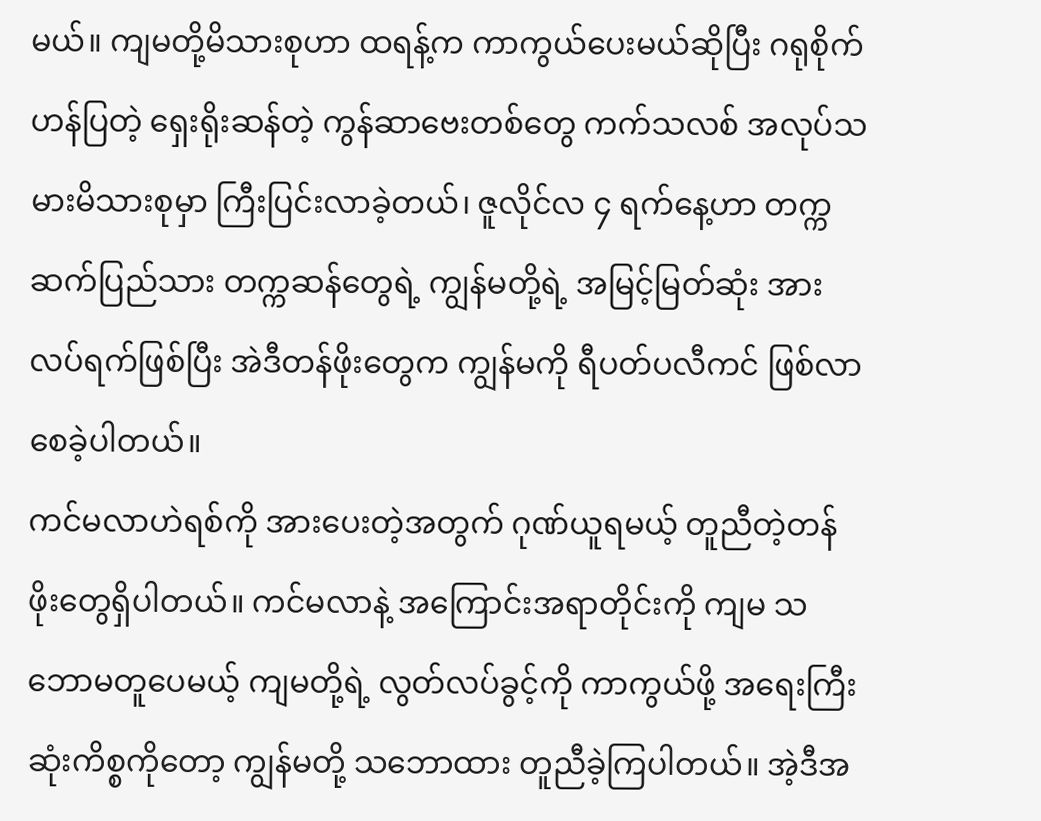မယ်။ ကျမတို့မိသားစုဟာ ထရန့်က ကာကွယ်ပေးမယ်ဆိုပြီး ဂရုစိုက်ဟန်ပြတဲ့ ရှေးရိုးဆန်တဲ့ ကွန်ဆာဗေးတစ်တွေ ကက်သလစ် အလုပ်သမားမိသားစုမှာ ကြီးပြင်းလာခဲ့တယ်၊ ဇူလိုင်လ ၄ ရက်နေ့ဟာ တက္ကဆက်ပြည်သား တက္ကဆန်တွေရဲ့ ကျွန်မတို့ရဲ့ အမြင့်မြတ်ဆုံး အားလပ်ရက်ဖြစ်ပြီး အဲဒီတန်ဖိုးတွေက ကျွန်မကို ရီပတ်ပလီကင် ဖြစ်လာစေခဲ့ပါတယ်။
ကင်မလာဟဲရစ်ကို အားပေးတဲ့အတွက် ဂုဏ်ယူရမယ့် တူညီတဲ့တန်ဖိုးတွေရှိပါတယ်။ ကင်မလာနဲ့ အကြောင်းအရာတိုင်းကို ကျမ သဘောမတူပေမယ့် ကျမတို့ရဲ့ လွတ်လပ်ခွင့်ကို ကာကွယ်ဖို့ အရေးကြီးဆုံးကိစ္စကိုတော့ ကျွန်မတို့ သဘောထား တူညီခဲ့ကြပါတယ်။ အဲ့ဒီအ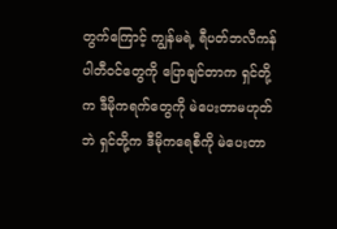တွက်ကြောင့် ကျွန်မရဲ့ ရီပတ်ဘလီကန်ပါတီဝင်တွေကို ပြောချင်တာက ရှင်တို့က ဒီမိုကရက်တွေကို မဲပေးတာမဟုတ်ဘဲ ရှင်တို့က ဒီမိုကရေစီကို မဲပေးတာ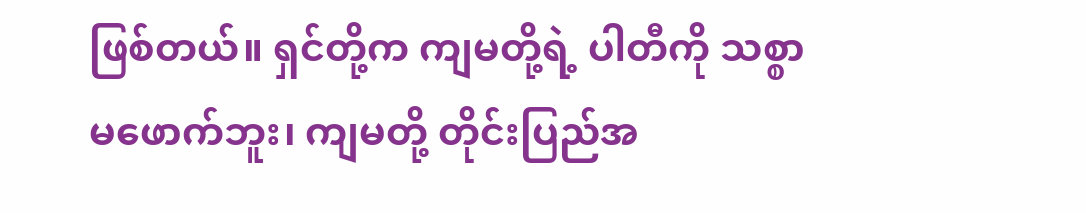ဖြစ်တယ်။ ရှင်တို့က ကျမတို့ရဲ့ ပါတီကို သစ္စာမဖောက်ဘူး၊ ကျမတို့ တိုင်းပြည်အ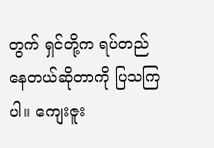တွက် ရှင်တို့က ရပ်တည်နေတယ်ဆိုတာကို ပြသကြပါ။ ကျေးဇူး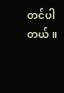တင်ပါတယ်။